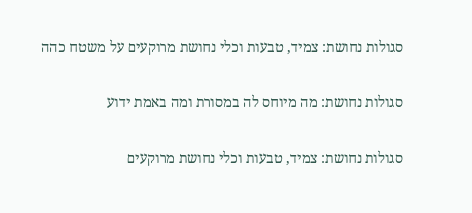סגולות נחושת: צמיד, טבעות וכלי נחושת מרוקעים על משטח כהה

סגולות נחושת: מה מיוחס לה במסורת ומה באמת ידוע

סגולות נחושת: צמיד, טבעות וכלי נחושת מרוקעים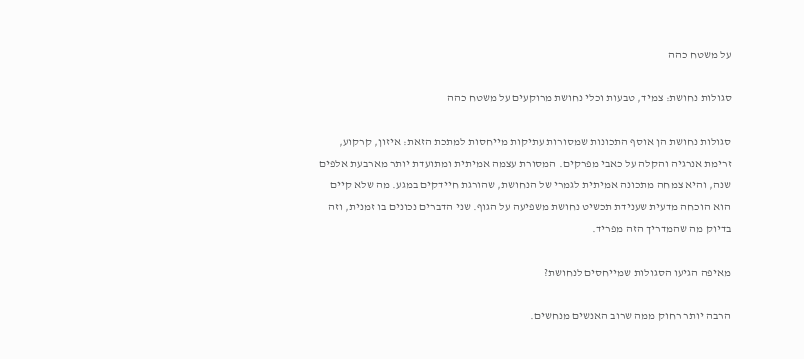על משטח כהה

סגולות נחושת: צמיד, טבעות וכלי נחושת מרוקעים על משטח כהה

סגולות נחושת הן אוסף התכונות שמסורות עתיקות מייחסות למתכת הזאת: איזון, קרקוע, זרימת אנרגיה והקלה על כאבי מפרקים. המסורת עצמה אמיתית ומתועדת יותר מארבעת אלפים שנה, והיא צמחה מתכונה אמיתית לגמרי של הנחושת, שהורגת חיידקים במגע. מה שלא קיים הוא הוכחה מדעית שענידת תכשיט נחושת משפיעה על הגוף. שני הדברים נכונים בו זמנית, וזה בדיוק מה שהמדריך הזה מפריד.

מאיפה הגיעו הסגולות שמייחסים לנחושת?

הרבה יותר רחוק ממה שרוב האנשים מנחשים.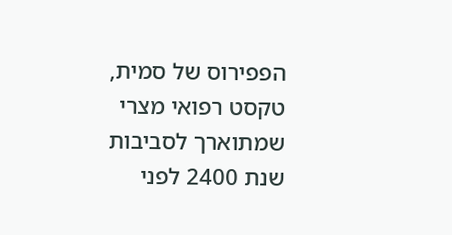הפפירוס של סמית, טקסט רפואי מצרי שמתוארך לסביבות שנת 2400 לפני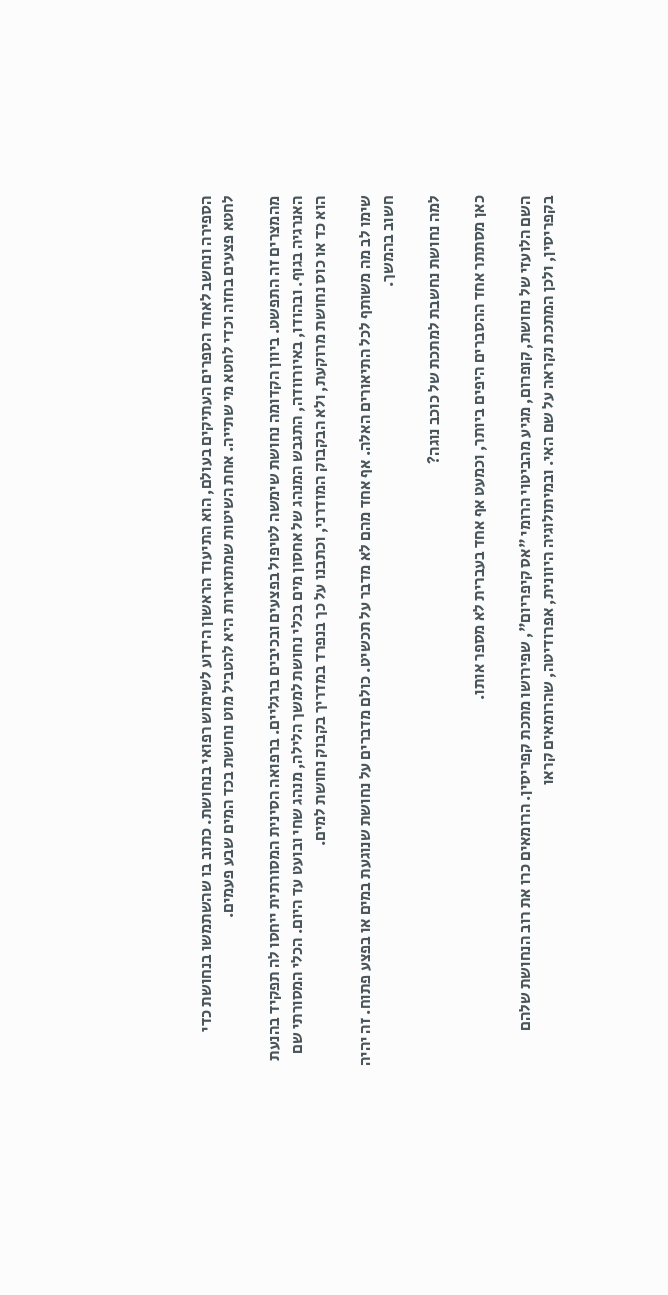הספירה ונחשב לאחד הספרים העתיקים בעולם, הוא התיעוד הראשון הידוע לשימוש רפואי בנחושת. כתוב בו שהשתמשו בנחושת כדי לחטא פצעים בחזה וכדי לחטא מי שתייה. אחת השיטות שמתוארות היא להטביל מוט נחושת בכד המים שבע פעמים.

מהמצרים זה התפשט. ביוון הקדומה נחושת שימשה לטיפול בפצעים ובכיבים ברגליים. ברפואה הסינית המסורתית ייחסו לה תפקיד בהנעת האנרגיה בגוף. ובהודו, באיורוודה, התגבש המנהג של אחסון מים בכלי נחושת למשך הלילה, מנהג שחי ובועט עד היום. הכלי המסורתי שם הוא כד או כוס נחושת מרוקעת, ולא הבקבוק המודרני, וכתבנו על כך בנפרד במדריך בקבוק נחושת למים.

שימו לב מה משותף לכל התיאורים האלה. אף אחד מהם לא מדבר על תכשיט. כולם מדברים על נחושת שנוגעת במים או בפצע פתוח. זה יהיה חשוב בהמשך.

למה נחושת נחשבת למתכת של כוכב נוגה?

כאן מסתתר אחד ההסברים היפים ביותר, וכמעט אף אחד בעברית לא מספר אותו.

השם הלועזי של נחושת, קופרום, מגיע מהביטוי הרומי "אס קיפריום", שפירושו מתכת קפריסין. הרומאים כרו את רוב הנחושת שלהם בקפריסין, ולכן המתכת נקראה על שם האי. ובמיתולוגיה היוונית, אפרודיטה, שהרומאים קראו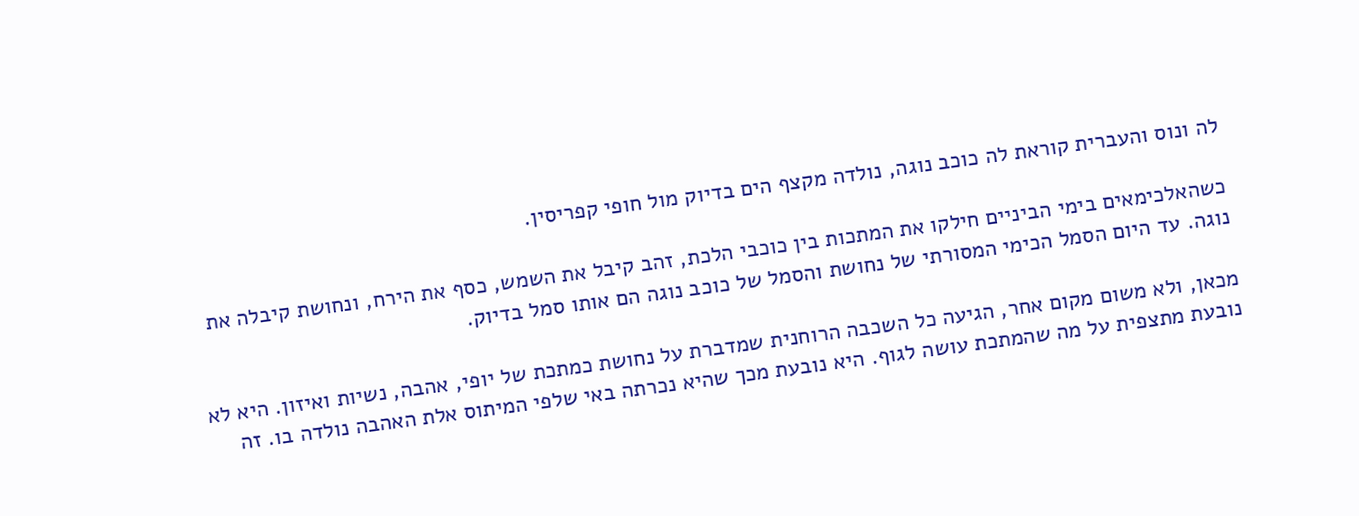לה ונוס והעברית קוראת לה כוכב נוגה, נולדה מקצף הים בדיוק מול חופי קפריסין.

כשהאלכימאים בימי הביניים חילקו את המתכות בין כוכבי הלכת, זהב קיבל את השמש, כסף את הירח, ונחושת קיבלה את נוגה. עד היום הסמל הכימי המסורתי של נחושת והסמל של כוכב נוגה הם אותו סמל בדיוק.

מכאן, ולא משום מקום אחר, הגיעה כל השכבה הרוחנית שמדברת על נחושת כמתכת של יופי, אהבה, נשיות ואיזון. היא לא נובעת מתצפית על מה שהמתכת עושה לגוף. היא נובעת מכך שהיא נכרתה באי שלפי המיתוס אלת האהבה נולדה בו. זה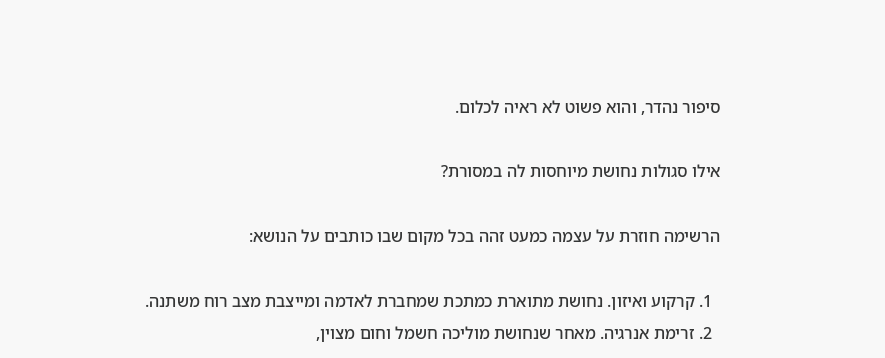סיפור נהדר, והוא פשוט לא ראיה לכלום.

אילו סגולות נחושת מיוחסות לה במסורת?

הרשימה חוזרת על עצמה כמעט זהה בכל מקום שבו כותבים על הנושא:

  1. קרקוע ואיזון. נחושת מתוארת כמתכת שמחברת לאדמה ומייצבת מצב רוח משתנה.
  2. זרימת אנרגיה. מאחר שנחושת מוליכה חשמל וחום מצוין,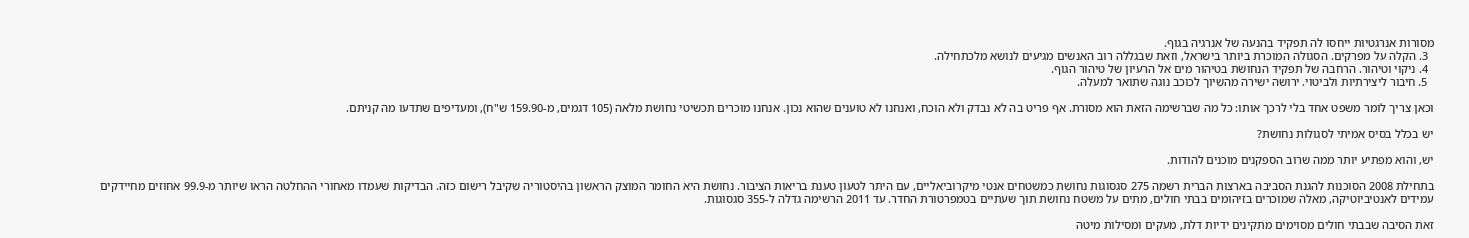מסורות אנרגטיות ייחסו לה תפקיד בהנעה של אנרגיה בגוף.
  3. הקלה על מפרקים. הסגולה המוכרת ביותר בישראל, וזאת שבגללה רוב האנשים מגיעים לנושא מלכתחילה.
  4. ניקוי וטיהור. הרחבה של תפקיד הנחושת בטיהור מים אל הרעיון של טיהור הגוף.
  5. חיבור ליצירתיות ולביטוי. ירושה ישירה מהשיוך לכוכב נוגה שתואר למעלה.

וכאן צריך לומר משפט אחד בלי לרכך אותו: כל מה שברשימה הזאת הוא מסורת. אף פריט בה לא נבדק ולא הוכח, ואנחנו לא טוענים שהוא נכון. אנחנו מוכרים תכשיטי נחושת מלאה (105 דגמים, מ-159.90 ש"ח), ומעדיפים שתדעו מה קניתם.

יש בכלל בסיס אמיתי לסגולות נחושת?

יש, והוא מפתיע יותר ממה שרוב הספקנים מוכנים להודות.

בתחילת 2008 הסוכנות להגנת הסביבה בארצות הברית רשמה 275 סגסוגות נחושת כמשטחים אנטי מיקרוביאליים, עם היתר לטעון טענת בריאות הציבור. נחושת היא החומר המוצק הראשון בהיסטוריה שקיבל רישום כזה. הבדיקות שעמדו מאחורי ההחלטה הראו שיותר מ-99.9 אחוזים מחיידקים עמידים לאנטיביוטיקה, מאלה שמוכרים בזיהומים בבתי חולים, מתים על משטח נחושת תוך שעתיים בטמפרטורת החדר. עד 2011 הרשימה גדלה ל-355 סגסוגות.

זאת הסיבה שבבתי חולים מסוימים מתקינים ידיות דלת, מעקים ומסילות מיטה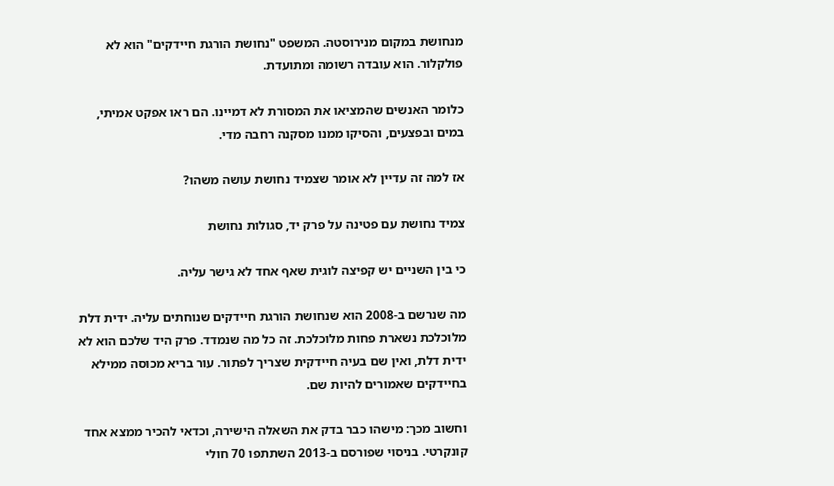מנחושת במקום מנירוסטה. המשפט "נחושת הורגת חיידקים" הוא לא פולקלור. הוא עובדה רשומה ומתועדת.

כלומר האנשים שהמציאו את המסורת לא דמיינו. הם ראו אפקט אמיתי, במים ובפצעים, והסיקו ממנו מסקנה רחבה מדי.

אז למה זה עדיין לא אומר שצמיד נחושת עושה משהו?

צמיד נחושת עם פטינה על פרק יד, סגולות נחושת

כי בין השניים יש קפיצה לוגית שאף אחד לא גישר עליה.

מה שנרשם ב-2008 הוא שנחושת הורגת חיידקים שנוחתים עליה. ידית דלת מלוכלכת נשארת פחות מלוכלכת. זה כל מה שנמדד. פרק היד שלכם הוא לא ידית דלת, ואין שם בעיה חיידקית שצריך לפתור. עור בריא מכוסה ממילא בחיידקים שאמורים להיות שם.

וחשוב מכך: מישהו כבר בדק את השאלה הישירה, וכדאי להכיר ממצא אחד קונקרטי. בניסוי שפורסם ב-2013 השתתפו 70 חולי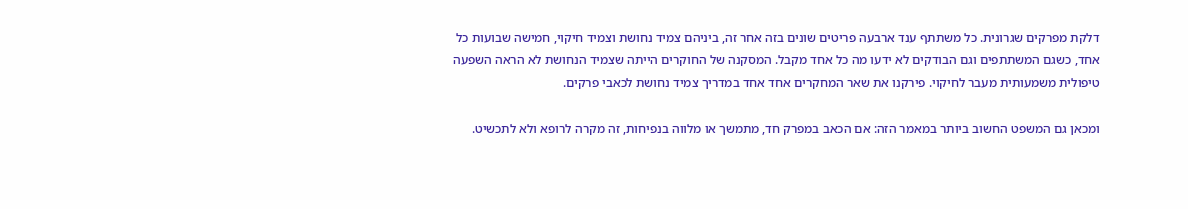דלקת מפרקים שגרונית. כל משתתף ענד ארבעה פריטים שונים בזה אחר זה, ביניהם צמיד נחושת וצמיד חיקוי, חמישה שבועות כל אחד, כשגם המשתתפים וגם הבודקים לא ידעו מה כל אחד מקבל. המסקנה של החוקרים הייתה שצמיד הנחושת לא הראה השפעה טיפולית משמעותית מעבר לחיקוי. פירקנו את שאר המחקרים אחד אחד במדריך צמיד נחושת לכאבי פרקים.

ומכאן גם המשפט החשוב ביותר במאמר הזה: אם הכאב במפרק חד, מתמשך או מלווה בנפיחות, זה מקרה לרופא ולא לתכשיט.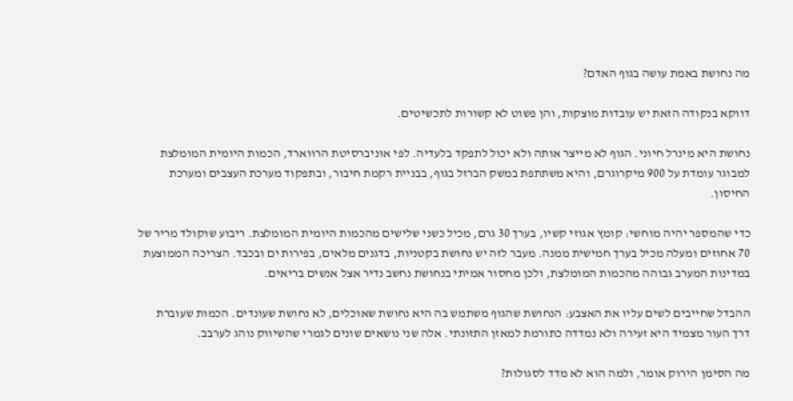מה נחושת באמת עושה בגוף האדם?

דווקא בנקודה הזאת יש עובדות מוצקות, והן פשוט לא קשורות לתכשיטים.

נחושת היא מינרל חיוני. הגוף לא מייצר אותה ולא יכול לתפקד בלעדיה. לפי אוניברסיטת הרווארד, הכמות היומית המומלצת למבוגר עומדת על 900 מיקרוגרם, והיא משתתפת במשק הברזל בגוף, בבניית רקמת חיבור, ובתפקוד מערכת העצבים ומערכת החיסון.

כדי שהמספר יהיה מוחשי: קומץ אגוזי קשיו, בערך 30 גרם, מכיל כשני שלישים מהכמות היומית המומלצת. ריבוע שוקולד מריר של 70 אחוזים ומעלה מכיל בערך חמישית ממנה. מעבר לזה יש נחושת בקטניות, בדגנים מלאים, בפירות ים ובכבד. הצריכה הממוצעת במדינות המערב גבוהה מהכמות המומלצת, ולכן מחסור אמיתי בנחושת נחשב נדיר אצל אנשים בריאים.

ההבדל שחייבים לשים עליו את האצבע: הנחושת שהגוף משתמש בה היא נחושת שאוכלים, לא נחושת שעונדים. הכמות שעוברת דרך העור מצמיד היא זעירה ולא נמדדה כתורמת למאזן התזונתי. אלה שני נושאים שונים לגמרי שהשיווק נוהג לערבב.

מה הסימן הירוק אומר, ולמה הוא לא מדד לסגולות?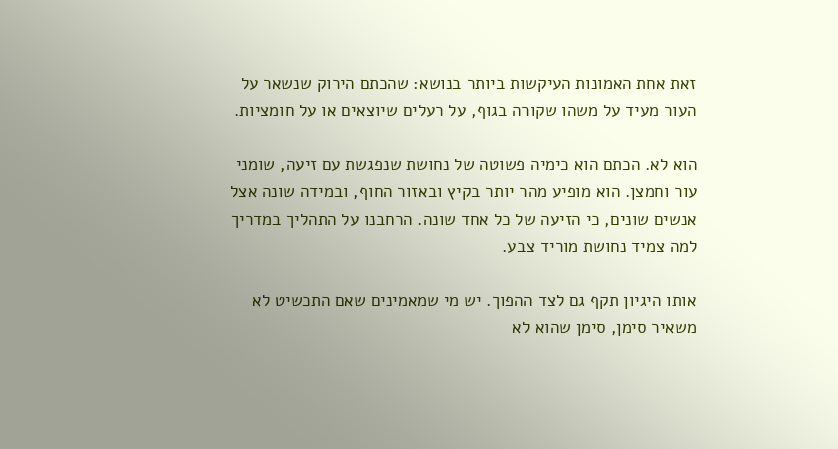זאת אחת האמונות העיקשות ביותר בנושא: שהכתם הירוק שנשאר על העור מעיד על משהו שקורה בגוף, על רעלים שיוצאים או על חומציות.

הוא לא. הכתם הוא כימיה פשוטה של נחושת שנפגשת עם זיעה, שומני עור וחמצן. הוא מופיע מהר יותר בקיץ ובאזור החוף, ובמידה שונה אצל אנשים שונים, כי הזיעה של כל אחד שונה. הרחבנו על התהליך במדריך למה צמיד נחושת מוריד צבע.

אותו היגיון תקף גם לצד ההפוך. יש מי שמאמינים שאם התכשיט לא משאיר סימן, סימן שהוא לא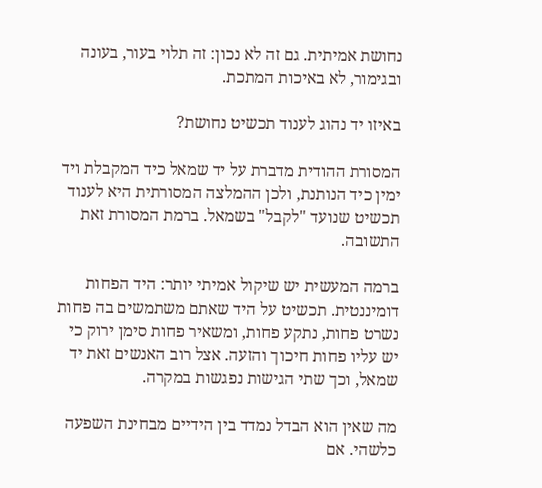נחושת אמיתית. גם זה לא נכון: זה תלוי בעור, בעונה ובגימור, לא באיכות המתכת.

באיזו יד נהוג לענוד תכשיט נחושת?

המסורת ההודית מדברת על יד שמאל כיד המקבלת ויד ימין כיד הנותנת, ולכן ההמלצה המסורתית היא לענוד תכשיט שנועד "לקבל" בשמאל. ברמת המסורת זאת התשובה.

ברמה המעשית יש שיקול אמיתי יותר: היד הפחות דומיננטית. תכשיט על היד שאתם משתמשים בה פחות נשרט פחות, נתקע פחות, ומשאיר פחות סימן ירוק כי יש עליו פחות חיכוך והזעה. אצל רוב האנשים זאת יד שמאל, וכך שתי הגישות נפגשות במקרה.

מה שאין הוא הבדל נמדד בין הידיים מבחינת השפעה כלשהי. אם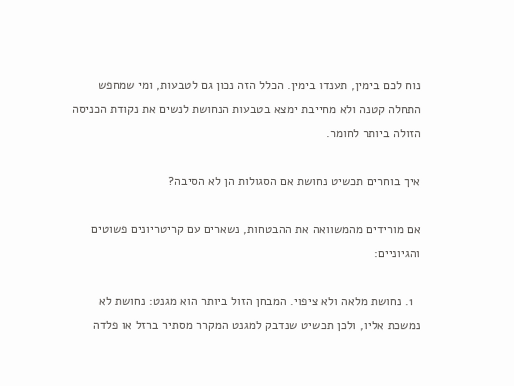נוח לכם בימין, תענדו בימין. הכלל הזה נכון גם לטבעות, ומי שמחפש התחלה קטנה ולא מחייבת ימצא בטבעות הנחושת לנשים את נקודת הכניסה הזולה ביותר לחומר.

איך בוחרים תכשיט נחושת אם הסגולות הן לא הסיבה?

אם מורידים מהמשוואה את ההבטחות, נשארים עם קריטריונים פשוטים והגיוניים:

  1. נחושת מלאה ולא ציפוי. המבחן הזול ביותר הוא מגנט: נחושת לא נמשכת אליו, ולכן תכשיט שנדבק למגנט המקרר מסתיר ברזל או פלדה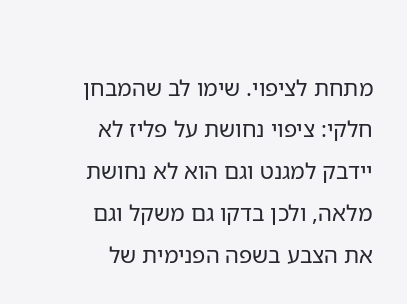מתחת לציפוי. שימו לב שהמבחן חלקי: ציפוי נחושת על פליז לא יידבק למגנט וגם הוא לא נחושת מלאה, ולכן בדקו גם משקל וגם את הצבע בשפה הפנימית של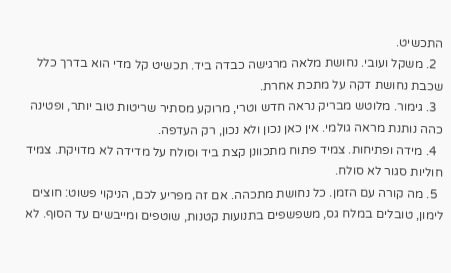התכשיט.
  2. משקל ועובי. נחושת מלאה מרגישה כבדה ביד. תכשיט קל מדי הוא בדרך כלל שכבת נחושת דקה על מתכת אחרת.
  3. גימור. מלוטש מבריק נראה חדש וטרי, מרוקע מסתיר שריטות טוב יותר, ופטינה כהה נותנת מראה גולמי. אין כאן נכון ולא נכון, רק העדפה.
  4. מידה ופתיחות. צמיד פתוח מתכוונן קצת ביד וסולח על מדידה לא מדויקת. צמיד חוליות סגור לא סולח.
  5. מה קורה עם הזמן. כל נחושת מתכהה. אם זה מפריע לכם, הניקוי פשוט: חוצים לימון, טובלים במלח גס, משפשפים בתנועות קטנות, שוטפים ומייבשים עד הסוף. לא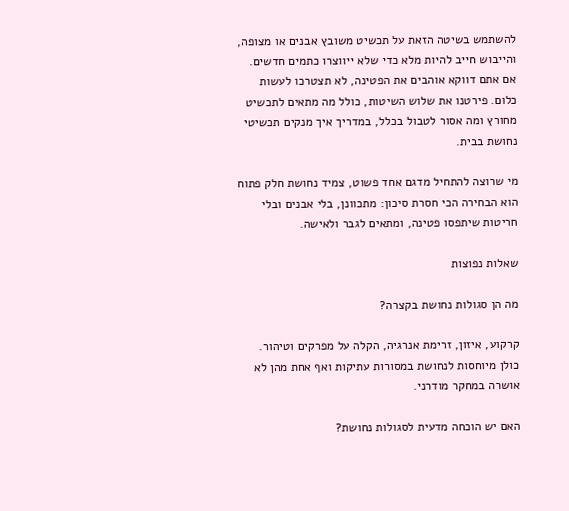להשתמש בשיטה הזאת על תכשיט משובץ אבנים או מצופה, והייבוש חייב להיות מלא כדי שלא ייווצרו כתמים חדשים. אם אתם דווקא אוהבים את הפטינה, לא תצטרכו לעשות כלום. פירטנו את שלוש השיטות, כולל מה מתאים לתכשיט מחורץ ומה אסור לטבול בכלל, במדריך איך מנקים תכשיטי נחושת בבית.

מי שרוצה להתחיל מדגם אחד פשוט, צמיד נחושת חלק פתוח הוא הבחירה הכי חסרת סיכון: מתכוונן, בלי אבנים ובלי חריטות שיתפסו פטינה, ומתאים לגבר ולאישה.

שאלות נפוצות

מה הן סגולות נחושת בקצרה?

קרקוע, איזון, זרימת אנרגיה, הקלה על מפרקים וטיהור. כולן מיוחסות לנחושת במסורות עתיקות ואף אחת מהן לא אושרה במחקר מודרני.

האם יש הוכחה מדעית לסגולות נחושת?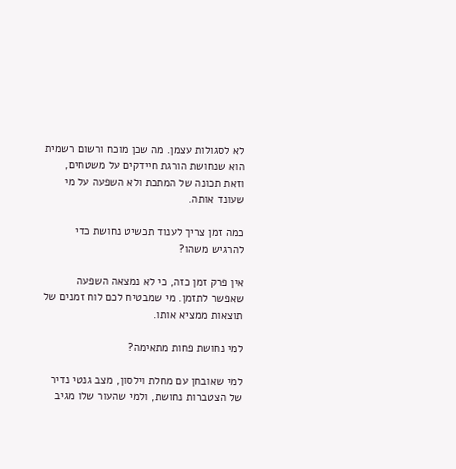לא לסגולות עצמן. מה שכן מוכח ורשום רשמית הוא שנחושת הורגת חיידקים על משטחים, וזאת תכונה של המתכת ולא השפעה על מי שעונד אותה.

כמה זמן צריך לענוד תכשיט נחושת כדי להרגיש משהו?

אין פרק זמן כזה, כי לא נמצאה השפעה שאפשר לתזמן. מי שמבטיח לכם לוח זמנים של תוצאות ממציא אותו.

למי נחושת פחות מתאימה?

למי שאובחן עם מחלת וילסון, מצב גנטי נדיר של הצטברות נחושת, ולמי שהעור שלו מגיב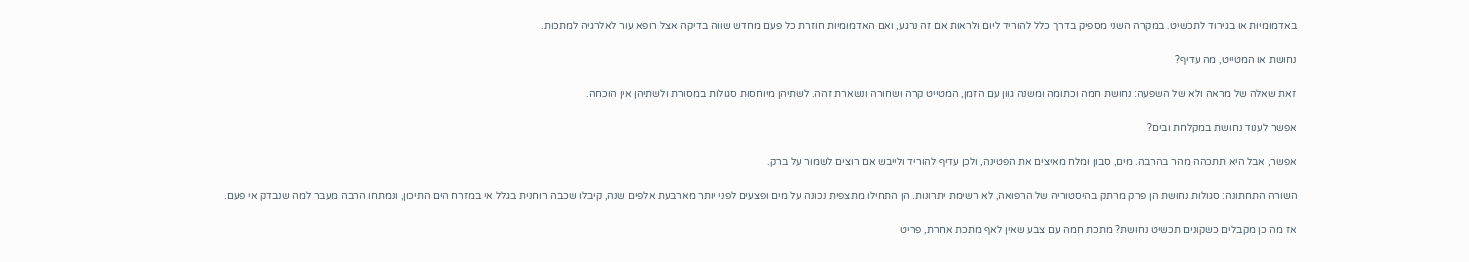באדמומיות או בגירוד לתכשיט. במקרה השני מספיק בדרך כלל להוריד ליום ולראות אם זה נרגע, ואם האדמומיות חוזרת כל פעם מחדש שווה בדיקה אצל רופא עור לאלרגיה למתכות.

נחושת או המטייט, מה עדיף?

זאת שאלה של מראה ולא של השפעה: נחושת חמה וכתומה ומשנה גוון עם הזמן, המטייט קרה ושחורה ונשארת זהה. לשתיהן מיוחסות סגולות במסורת ולשתיהן אין הוכחה.

אפשר לענוד נחושת במקלחת ובים?

אפשר, אבל היא תתכהה מהר בהרבה. מים, סבון ומלח מאיצים את הפטינה, ולכן עדיף להוריד ולייבש אם רוצים לשמור על ברק.

השורה התחתונה: סגולות נחושת הן פרק מרתק בהיסטוריה של הרפואה, לא רשימת יתרונות. הן התחילו מתצפית נכונה על מים ופצעים לפני יותר מארבעת אלפים שנה, קיבלו שכבה רוחנית בגלל אי במזרח הים התיכון, ונמתחו הרבה מעבר למה שנבדק אי פעם.

אז מה כן מקבלים כשקונים תכשיט נחושת? מתכת חמה עם צבע שאין לאף מתכת אחרת, פריט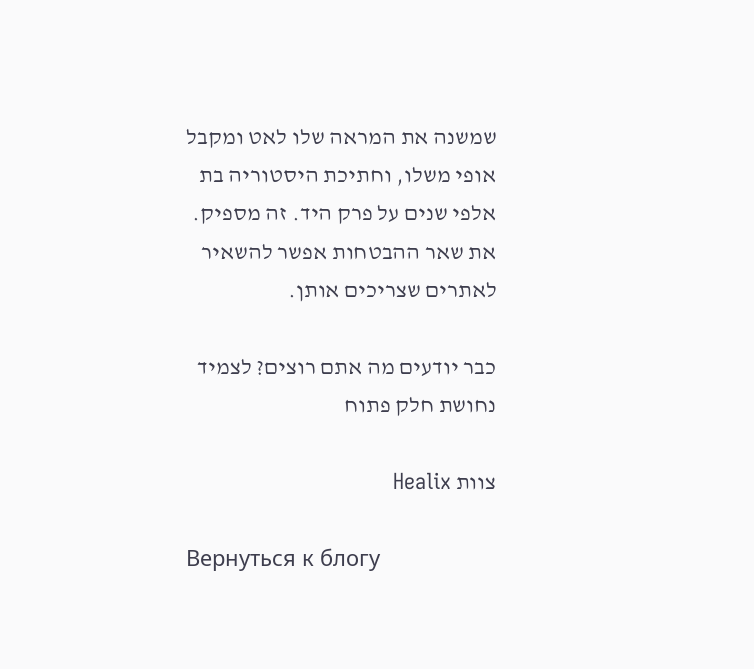שמשנה את המראה שלו לאט ומקבל אופי משלו, וחתיכת היסטוריה בת אלפי שנים על פרק היד. זה מספיק. את שאר ההבטחות אפשר להשאיר לאתרים שצריכים אותן.

כבר יודעים מה אתם רוצים? לצמיד נחושת חלק פתוח

צוות Healix

Вернуться к блогу